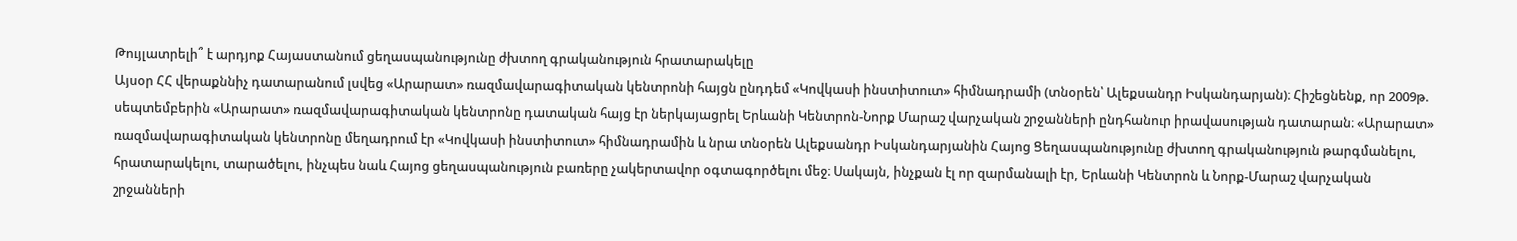Թույլատրելի՞ է արդյոք Հայաստանում ցեղասպանությունը ժխտող գրականություն հրատարակելը
Այսօր ՀՀ վերաքննիչ դատարանում լսվեց «Արարատ» ռազմավարագիտական կենտրոնի հայցն ընդդեմ «Կովկասի ինստիտուտ» հիմնադրամի (տնօրեն՝ Ալեքսանդր Իսկանդարյան)։ Հիշեցնենք, որ 2009թ. սեպտեմբերին «Արարատ» ռազմավարագիտական կենտրոնը դատական հայց էր ներկայացրել Երևանի Կենտրոն-Նորք Մարաշ վարչական շրջանների ընդհանուր իրավասության դատարան։ «Արարատ» ռազմավարագիտական կենտրոնը մեղադրում էր «Կովկասի ինստիտուտ» հիմնադրամին և նրա տնօրեն Ալեքսանդր Իսկանդարյանին Հայոց Ցեղասպանությունը ժխտող գրականություն թարգմանելու, հրատարակելու, տարածելու, ինչպես նաև Հայոց ցեղասպանություն բառերը չակերտավոր օգտագործելու մեջ։ Սակայն, ինչքան էլ որ զարմանալի էր, Երևանի Կենտրոն և Նորք-Մարաշ վարչական շրջանների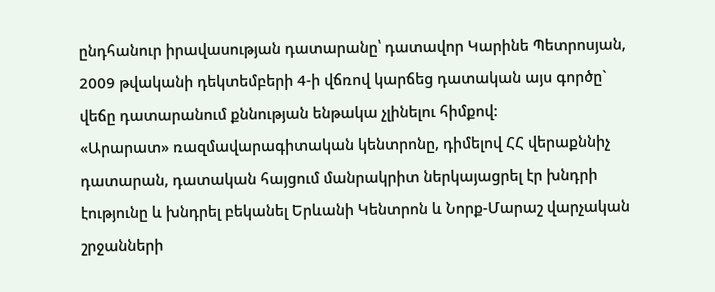ընդհանուր իրավասության դատարանը՝ դատավոր Կարինե Պետրոսյան, 2009 թվականի դեկտեմբերի 4-ի վճռով կարճեց դատական այս գործը` վեճը դատարանում քննության ենթակա չլինելու հիմքով:
«Արարատ» ռազմավարագիտական կենտրոնը, դիմելով ՀՀ վերաքննիչ դատարան, դատական հայցում մանրակրիտ ներկայացրել էր խնդրի էությունը և խնդրել բեկանել Երևանի Կենտրոն և Նորք-Մարաշ վարչական շրջանների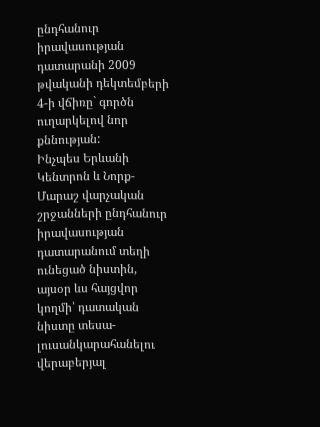ընդհանուր իրավասության դատարանի 2009 թվականի դեկտեմբերի 4-ի վճիռը` գործն ուղարկելով նոր քննության:
Ինչպես Երևանի Կենտրոն և Նորք-Մարաշ վարչական շրջանների ընդհանուր իրավասության դատարանում տեղի ունեցած նիստին, այսօր ևս հայցվոր կողմի՝ դատական նիստը տեսա-լուսանկարահանելու վերաբերյալ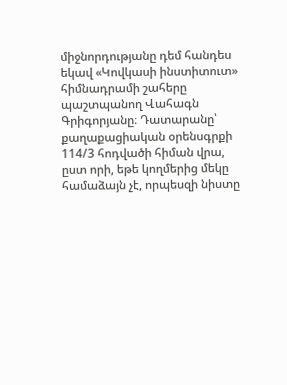միջնորդությանը դեմ հանդես եկավ «Կովկասի ինստիտուտ» հիմնադրամի շահերը պաշտպանող Վահագն Գրիգորյանը։ Դատարանը՝ քաղաքացիական օրենսգրքի 114/3 հոդվածի հիման վրա, ըստ որի, եթե կողմերից մեկը համաձայն չէ, որպեսզի նիստը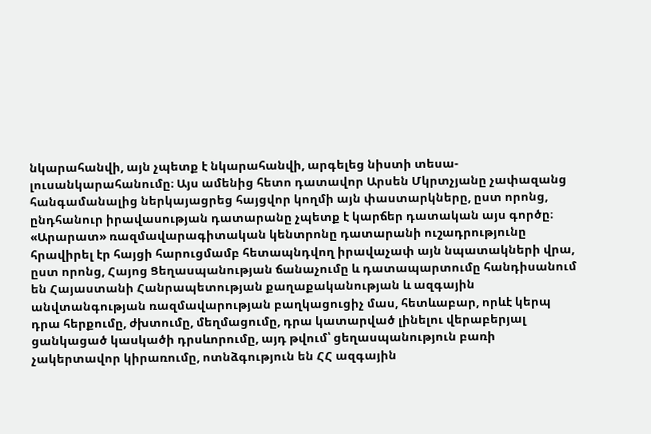նկարահանվի, այն չպետք է նկարահանվի, արգելեց նիստի տեսա-լուսանկարահանումը։ Այս ամենից հետո դատավոր Արսեն Մկրտչյանը չափազանց հանգամանալից ներկայացրեց հայցվոր կողմի այն փաստարկները, ըստ որոնց, ընդհանուր իրավասության դատարանը չպետք է կարճեր դատական այս գործը։
«Արարատ» ռազմավարագիտական կենտրոնը դատարանի ուշադրությունը հրավիրել էր հայցի հարուցմամբ հետապնդվող իրավաչափ այն նպատակների վրա, ըստ որոնց, Հայոց Ցեղասպանության ճանաչումը և դատապարտումը հանդիսանում են Հայաստանի Հանրապետության քաղաքականության և ազգային անվտանգության ռազմավարության բաղկացուցիչ մաս, հետևաբար, որևէ կերպ դրա հերքումը, ժխտումը, մեղմացումը, դրա կատարված լինելու վերաբերյալ ցանկացած կասկածի դրսևորումը, այդ թվում՝ ցեղասպանություն բառի չակերտավոր կիրառումը, ոտնձգություն են ՀՀ ազգային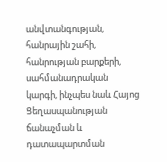անվտանգության, հանրային շահի, հանրության բարքերի, սահմանադրական կարգի, ինչպես նաև Հայոց Ցեղասպանության ճանաչման և դատապարտման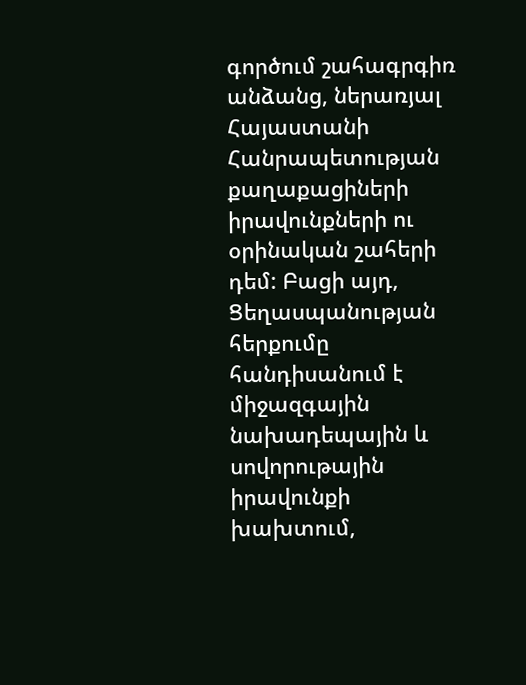գործում շահագրգիռ անձանց, ներառյալ Հայաստանի Հանրապետության քաղաքացիների իրավունքների ու օրինական շահերի դեմ: Բացի այդ, Ցեղասպանության հերքումը հանդիսանում է միջազգային նախադեպային և սովորութային իրավունքի խախտում,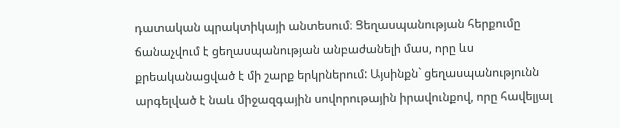դատական պրակտիկայի անտեսում։ Ցեղասպանության հերքումը ճանաչվում է ցեղասպանության անբաժանելի մաս, որը ևս քրեականացված է մի շարք երկրներում: Այսինքն` ցեղասպանությունն արգելված է նաև միջազգային սովորութային իրավունքով, որը հավելյալ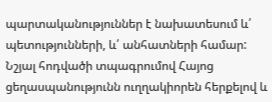պարտականություններ է նախատեսում և՛ պետությունների, և՛ անհատների համար:
Նշյալ հոդվածի տպագրումով Հայոց ցեղասպանությունն ուղղակիորեն հերքելով և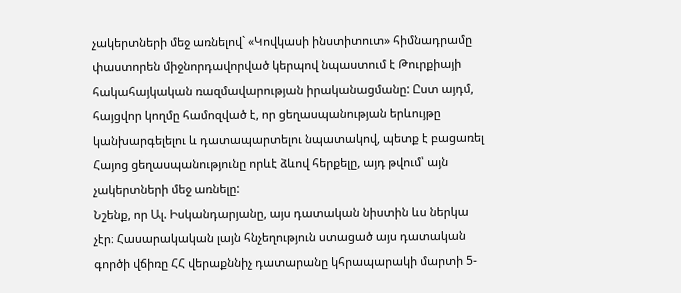չակերտների մեջ առնելով` «Կովկասի ինստիտուտ» հիմնադրամը փաստորեն միջնորդավորված կերպով նպաստում է Թուրքիայի հակահայկական ռազմավարության իրականացմանը: Ըստ այդմ, հայցվոր կողմը համոզված է, որ ցեղասպանության երևույթը կանխարգելելու և դատապարտելու նպատակով, պետք է բացառել Հայոց ցեղասպանությունը որևէ ձևով հերքելը, այդ թվում՝ այն չակերտների մեջ առնելը:
Նշենք, որ Ալ. Իսկանդարյանը, այս դատական նիստին ևս ներկա չէր։ Հասարակական լայն հնչեղություն ստացած այս դատական գործի վճիռը ՀՀ վերաքննիչ դատարանը կհրապարակի մարտի 5-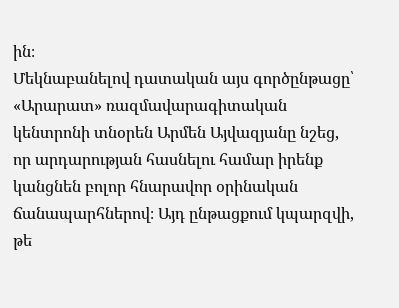ին։
Մեկնաբանելով դատական այս գործընթացը՝ «Արարատ» ռազմավարագիտական կենտրոնի տնօրեն Արմեն Այվազյանը նշեց, որ արդարության հասնելու համար իրենք կանցնեն բոլոր հնարավոր օրինական ճանապարհներով։ Այդ ընթացքում կպարզվի, թե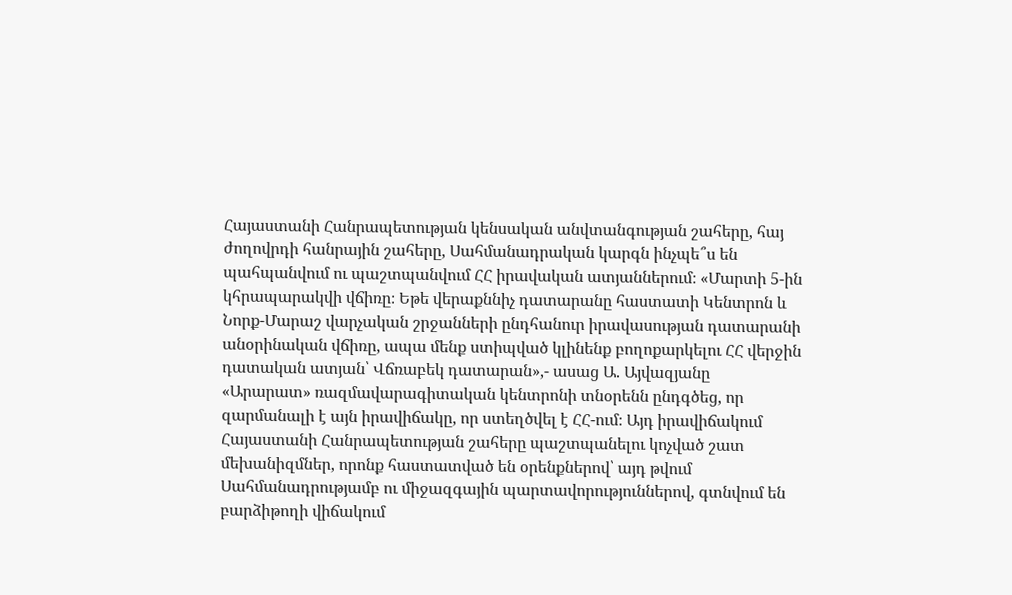Հայաստանի Հանրապետության կենսական անվտանգության շահերը, հայ ժողովրդի հանրային շահերը, Սահմանադրական կարգն ինչպե՞ս են պահպանվում ու պաշտպանվում ՀՀ իրավական ատյաններում։ «Մարտի 5-ին կհրապարակվի վճիռը։ Եթե վերաքննիչ դատարանը հաստատի Կենտրոն և Նորք-Մարաշ վարչական շրջանների ընդհանուր իրավասության դատարանի անօրինական վճիռը, ապա մենք ստիպված կլինենք բողոքարկելու ՀՀ վերջին դատական ատյան՝ Վճռաբեկ դատարան»,- ասաց Ա. Այվազյանը
«Արարատ» ռազմավարագիտական կենտրոնի տնօրենն ընդգծեց, որ զարմանալի է այն իրավիճակը, որ ստեղծվել է ՀՀ-ում։ Այդ իրավիճակում Հայաստանի Հանրապետության շահերը պաշտպանելու կոչված շատ մեխանիզմներ, որոնք հաստատված են օրենքներով՝ այդ թվում Սահմանադրությամբ ու միջազգային պարտավորություններով, գտնվում են բարձիթողի վիճակում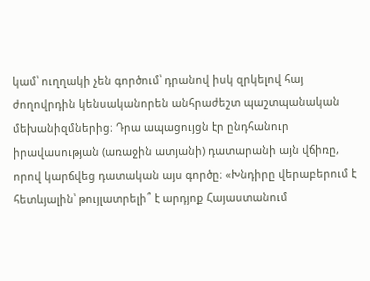կամ՝ ուղղակի չեն գործում՝ դրանով իսկ զրկելով հայ ժողովրդին կենսականորեն անհրաժեշտ պաշտպանական մեխանիզմներից։ Դրա ապացույցն էր ընդհանուր իրավասության (առաջին ատյանի) դատարանի այն վճիռը, որով կարճվեց դատական այս գործը։ «Խնդիրը վերաբերում է հետևյալին՝ թույլատրելի՞ է արդյոք Հայաստանում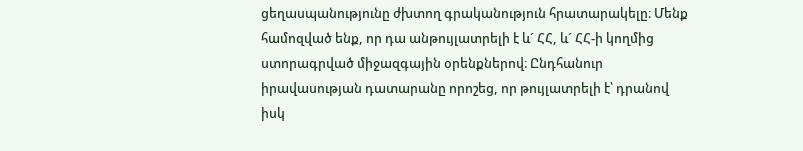ցեղասպանությունը ժխտող գրականություն հրատարակելը։ Մենք համոզված ենք, որ դա անթույլատրելի է և´ ՀՀ, և´ ՀՀ-ի կողմից ստորագրված միջազգային օրենքներով։ Ընդհանուր իրավասության դատարանը որոշեց, որ թույլատրելի է՝ դրանով իսկ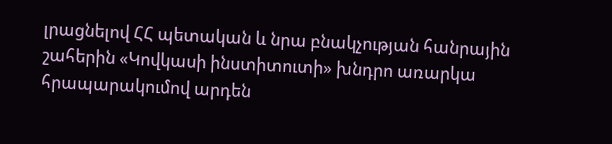լրացնելով ՀՀ պետական և նրա բնակչության հանրային շահերին «Կովկասի ինստիտուտի» խնդրո առարկա հրապարակումով արդեն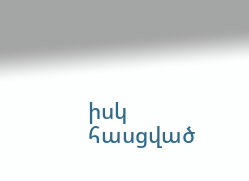իսկ հասցված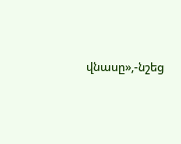վնասը»,-նշեց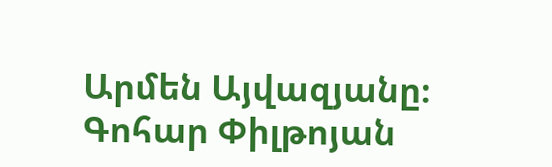Արմեն Այվազյանը։
Գոհար Փիլթոյան